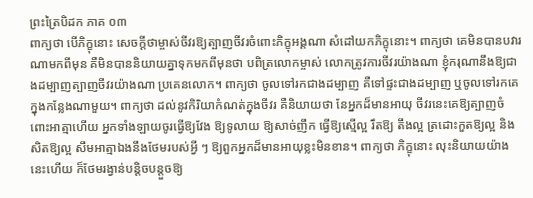ព្រះត្រៃបិដក ភាគ ០៣
ពាក្យថា បើភិក្ខុនោះ សេចក្ដីថាម្ចាស់ចីវរឱ្យត្បាញចីវរចំពោះភិក្ខុអង្គណា សំដៅយកភិក្ខុនោះ។ ពាក្យថា គេមិនបានបវារណាមកពីមុន គឺមិនបាននិយាយគ្នាទុកមកពីមុនថា បពិត្រលោកម្ចាស់ លោកត្រូវការចីវរយ៉ាងណា ខ្ញុំករុណានឹងឱ្យជាងដម្បាញត្បាញចីវរយ៉ាងណា ប្រគេនលោក។ ពាក្យថា ចូលទៅរកជាងដម្បាញ គឺទៅផ្ទះជាងដម្បាញ ឬចូលទៅរកគេក្នុងកន្លែងណាមួយ។ ពាក្យថា ដល់នូវកិរិយាកំណត់ក្នុងចីវរ គឺនិយាយថា នែអ្នកដ៏មានអាយុ ចីវរនេះគេឱ្យត្បាញចំពោះអាត្មាហើយ អ្នកទាំងឡាយចូរធ្វើឱ្យវែង ឱ្យទូលាយ ឱ្យសាច់ញឹក ធ្វើឱ្យស្មើល្អ រឹតឱ្យ តឹងល្អ ត្រដោះកួតឱ្យល្អ និងសិតឱ្យល្អ សឹមអាត្មាឯងនឹងថែមរបស់អ្វី ៗ ឱ្យពួកអ្នកដ៏មានអាយុខ្លះមិនខាន។ ពាក្យថា ភិក្ខុនោះ លុះនិយាយយ៉ាងនេះហើយ ក៏ថែមរង្វាន់បន្ដិចបន្ដួចឱ្យ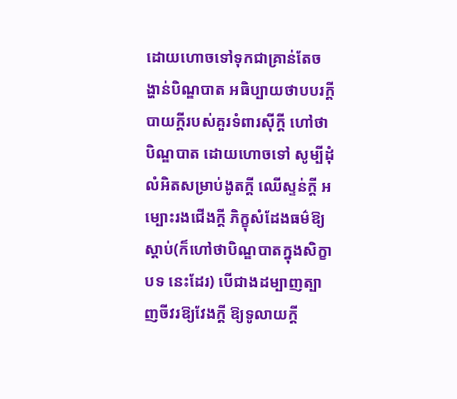ដោយហោចទៅទុកជាគ្រាន់តែចង្ហាន់បិណ្ឌបាត អធិប្បាយថាបបរក្ដី បាយក្ដីរបស់គួរទំពារស៊ីក្ដី ហៅថា បិណ្ឌបាត ដោយហោចទៅ សូម្បីដុំលំអិតសម្រាប់ងូតក្ដី ឈើស្ទន់ក្ដី អម្បោះរងជើងក្ដី ភិក្ខុសំដែងធម៌ឱ្យស្ដាប់(ក៏ហៅថាបិណ្ឌបាតក្នុងសិក្ខាបទ នេះដែរ) បើជាងដម្បាញត្បាញចីវរឱ្យវែងក្ដី ឱ្យទូលាយក្ដី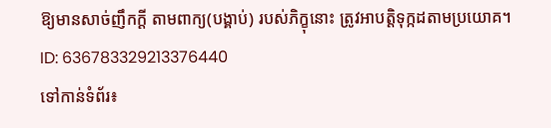ឱ្យមានសាច់ញឹកក្ដី តាមពាក្យ(បង្គាប់) របស់ភិក្ខុនោះ ត្រូវអាបត្ដិទុក្កដតាមប្រយោគ។
ID: 636783329213376440
ទៅកាន់ទំព័រ៖